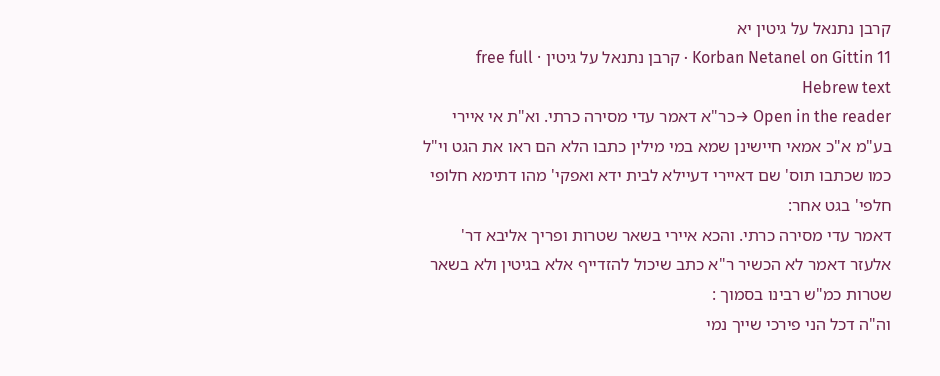קרבן נתנאל על גיטין יא
Korban Netanel on Gittin 11 · קרבן נתנאל על גיטין · free full Hebrew text
Open in the reader →כר"א דאמר עדי מסירה כרתי. וא"ת אי איירי בע"מ א"כ אמאי חיישינן שמא במי מילין כתבו הלא הם ראו את הגט וי"ל כמו שכתבו תוס' שם דאיירי דעיילא לבית ידא ואפקי' מהו דתימא חלופי חלפי' בגט אחר:
דאמר עדי מסירה כרתי. והכא איירי בשאר שטרות ופריך אליבא דר' אלעזר דאמר לא הכשיר ר"א כתב שיכול להזדייף אלא בגיטין ולא בשאר שטרות כמ"ש רבינו בסמוך :
וה"ה דכל הני פירכי שייך נמי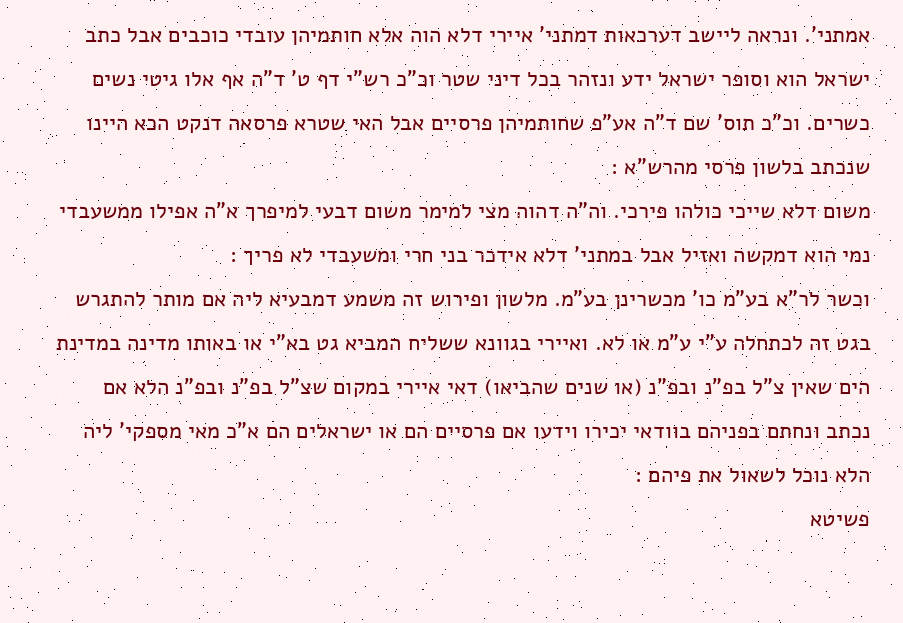אמתני'. ונראה ליישב דערכאות דמתני' איירי דלא הוה אלא חותמיהן עובדי כוכבים אבל כתב ישראל הוא וסופר ישראל ידע ונזהר בכל דיני שטר וכ"כ רש"י דף ט' ד"ה אף אלו גיטי נשים כשרים. וכ"כ תוס' שם ד"ה אע"פ שחותמיהן פרסיים אבל האי שטרא פרסאה דנקט הכא היינו שנכתב בלשון פרסי מהרש"א :
משום דלא שייכי כולהו פירכי. וה"ה דהוה מצי למימר משום דבעי למיפרך א"ה אפילו ממשעבדי נמי הוא דמקשה ואזיל אבל במתני' דלא אידכר בני חרי ומשעבדי לא פריך :
וכשר לר"א בע"מ כו' מכשרינן בע"מ. מלשון ופירוש זה משמע דמבעיא ליה אם מותר להתגרש בגט זה לכתחלה ע"י ע"מ או לא. ואיירי בגוונא ששליח המביא גט בא"י או באותו מדינה במדינת הים שאין צ"ל בפ"נ ובפ"נ (או שנים שהביאו) דאי איירי במקום שצ"ל בפ"נ ובפ"נ הלא אם נכתב ונחתם בפניהם בוודאי יכירו וידעו אם פרסיים הם או ישראלים הם א"כ מאי מספקי' ליה הלא נוכל לשאול את פיהם :
פשיטא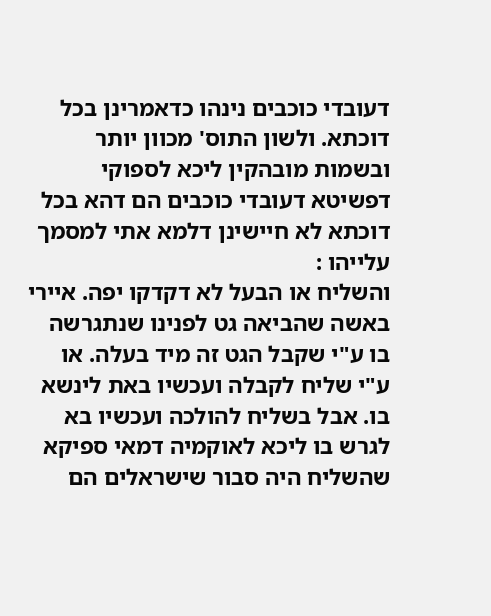דעובדי כוכבים נינהו כדאמרינן בכל דוכתא. ולשון התוס' מכוון יותר ובשמות מובהקין ליכא לספוקי דפשיטא דעובדי כוכבים הם דהא בכל דוכתא לא חיישינן דלמא אתי למסמך עלייהו :
והשליח או הבעל לא דקדקו יפה. איירי באשה שהביאה גט לפנינו שנתגרשה בו ע"י שקבל הגט זה מיד בעלה. או ע"י שליח לקבלה ועכשיו באת לינשא בו. אבל בשליח להולכה ועכשיו בא לגרש בו ליכא לאוקמיה דמאי ספיקא שהשליח היה סבור שישראלים הם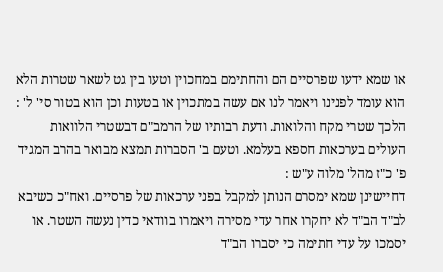או שמא ידעו שפרסיים הם והחתימם במחכוין וטעו בין גט לשאר שטרות הלא הוא עומד לפנינו ויאמר לנו אם עשה במתכוין או בטעות וכן הוא בטור סי' ל' :
הלכך שטרי מקח והלואות. ודעת רבותיו של הרמב"ם דבשטרי הלוואות העולים בערכאות חספא בעלמא. וטעם ב' הסברות תמצא מבואר בהרב המגיד פ' כ"ז מהל' מלוה ע"ש :
דחיישינן שמא ימסרם הנותן למקבל בפני ערכאות של פרסיים. ואח"כ כשיבא לב"ד הב"ד לא יחקרו אחר עדי מסירה ויאמרו בוודאי כדין נעשה השטר. או יסמכו על עדי חתימה כי יסברו הב"ד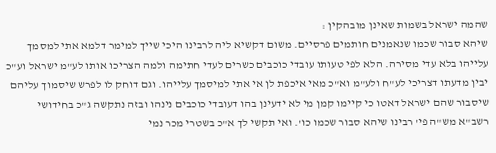שהמה ישראל בשמות שאינן מובהקין :
שיהא סבור שכמו שנאמנים חותמים פרסיים. משום דקשיא ליה לרבינו היכי שייך למימר דלמא אתי למסמך עלייהו בלא עדי מסירה. הלא לפי טעותו עובדי כוכבים כשרים לעדי חתימה ולמה הצריכו אותו לע"מ ישראל וע"כ יבין מדעתו דצריכי לע"ח ולע"מ וא"כ מאי איכפת לן אי אתי למיסמך עלייהו. וגם דוחק לו לפרש שיסמוך עליהם שיסבור שהם ישראל דאטו כי קיימו קמן מי לא ידעינן בהו דעובדי כוכבים נינהו ובזה נתקשה ג"כ בחידושי רשב"א מש"ה פי' רבינו שיהא סבור שכמו כו'. ואי תקשי לך א"כ בשטרי מכר נמי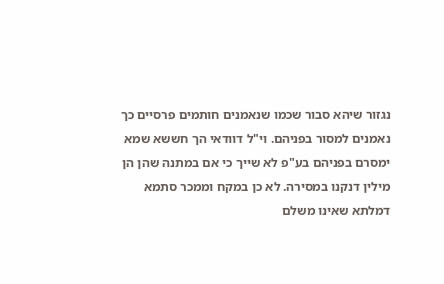נגזור שיהא סבור שכמו שנאמנים חותמים פרסיים כך נאמנים למסור בפניהם. וי"ל דוודאי הך חששא שמא ימסרם בפניהם בע"פ לא שייך כי אם במתנה שהן הן מילין דנקנו במסירה. לא כן במקח וממכר סתמא דמלתא שאינו משלם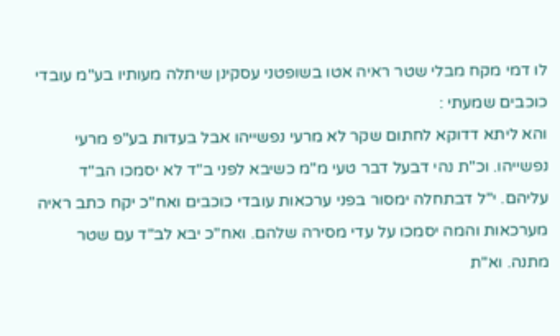לו דמי מקח מבלי שטר ראיה אטו בשופטני עסקינן שיתלה מעותיו בע"מ עובדי כוכבים שמעתי :
והא ליתא דדוקא לחתום שקר לא מרעי נפשייהו אבל בעדות בע"פ מרעי נפשייהו. וכ"ת נהי דבעל דבר טעי מ"מ כשיבא לפני ב"ד לא יסמכו הב"ד עליהם. י"ל דבתחלה ימסור בפני ערכאות עובדי כוכבים ואח"כ יקח כתב ראיה מערכאות והמה יסמכו על עדי מסירה שלהם. ואח"כ יבא לב"ד עם שטר מתנה. וא"ת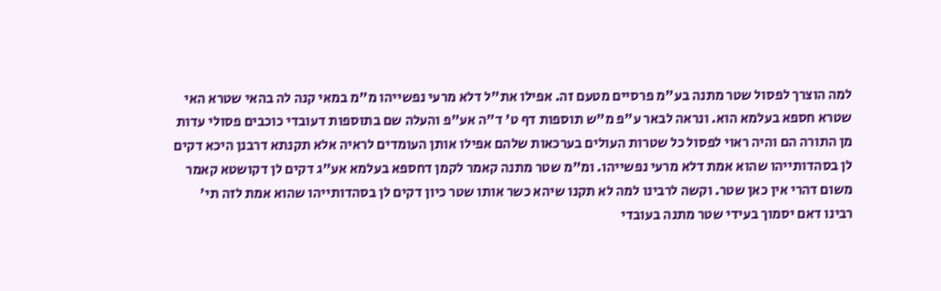למה הוצרך לפסול שטר מתנה בע"מ פרסיים מטעם זה. אפילו את"ל דלא מרעי נפשייהו מ"מ במאי קנה לה בהאי שטרא האי שטרא חספא בעלמא הוא. ונראה לבאר ע"פ מ"ש תוספות דף ט' ד"ה אע"פ והעלה שם בתוספות דעובדי כוכבים פסולי עדות מן התורה הם והיה ראוי לפסול כל שטרות העולים בערכאות שלהם אפילו אותן העומדים לראיה אלא תקנתא דרבנן היכא דקים לן בסהדותייהו שהוא אמת דלא מרעי נפשייהו. ומ"מ שטר מתנה קאמר לקמן דחספא בעלמא אע"ג דקים לן דקושטא קאמר משום דהרי אין כאן שטר. וקשה לרבינו למה לא תקנו שיהא כשר אותו שטר כיון דקים לן בסהדותייהו שהוא אמת לזה תי' רבינו דאם יסמוך בעידי שטר מתנה בעובדי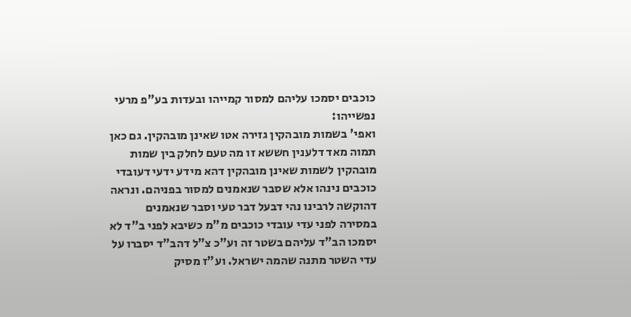כוכבים יסמכו עליהם למסור קמייהו ובעדות בע"פ מרעי נפשייהו:
ואפי' בשמות מובהקין גזירה אטו שאינן מובהקין. גם כאן תמוה מאד דלענין חששא זו מה טעם לחלק בין שמות מובהקין לשמות שאינן מובהקין דהא מידע ידעי דעובדי כוכבים נינהו אלא שסבר שנאמנים למסור בפניהם. ונראה דהוקשה לרבינו נהי דבעל דבר טעי וסבר שנאמנים במסירה לפני עדי עובדי כוכבים מ"מ כשיבא לפני ב"ד לא יסמכו הב"ד עליהם בשטר זה וע"כ צ"ל דהב"ד יסברו על עדי השטר מתנה שהמה ישראל. וע"ז מסיק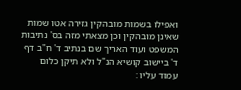ואפילו בשמות מובהקין גזירה אטו שמות שאינן מובהקין וכן מצאתי מזה בס' נתיבות המשפט ועוד האריך שם בנתיב ד' ח"ב דף ד' ביישוב קושיא הנ"ל ולא תיקן כלום עמוד עליו :